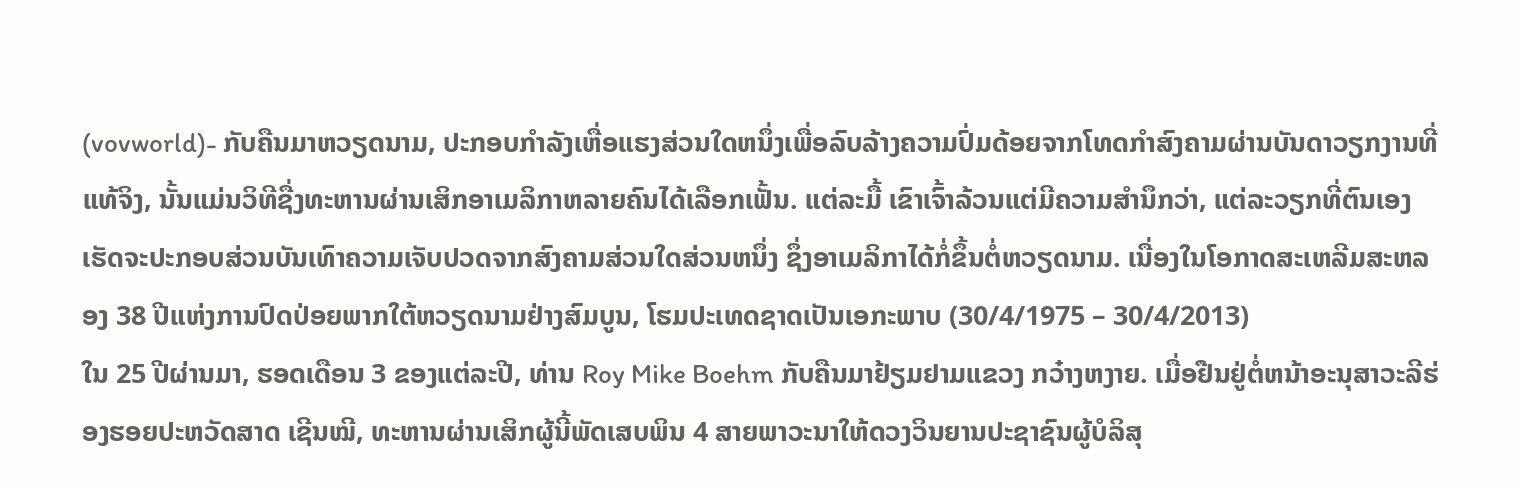(vovworld)- ກັບຄືນມາຫວຽດນາມ, ປະກອບກຳລັງເຫື່ອແຮງສ່ວນໃດຫນຶ່ງເພື່ອລົບລ້າງຄວາມປົ່ມດ້ອຍຈາກໂທດກຳສົງຄາມຜ່ານບັນດາວຽກງານທີ່ແທ້ຈິງ, ນັ້ນແມ່ນວິທີຊື່ງທະຫານຜ່ານເສິກອາເມລິກາຫລາຍຄົນໄດ້ເລືອກເຟັ້ນ. ແຕ່ລະມື້ ເຂົາເຈົ້າລ້ວນແຕ່ມີຄວາມສຳນຶກວ່າ, ແຕ່ລະວຽກທີ່ຕົນເອງເຮັດຈະປະກອບສ່ວນບັນເທົາຄວາມເຈັບປວດຈາກສົງຄາມສ່ວນໃດສ່ວນຫນຶ່ງ ຊຶ່ງອາເມລິກາໄດ້ກໍ່ຂຶ້ນຕໍ່ຫວຽດນາມ. ເນື່ອງໃນໂອກາດສະເຫລີມສະຫລອງ 38 ປີແຫ່ງການປົດປ່ອຍພາກໃຕ້ຫວຽດນາມຢ່າງສົມບູນ, ໂຮມປະເທດຊາດເປັນເອກະພາບ (30/4/1975 – 30/4/2013)
ໃນ 25 ປີຜ່ານມາ, ຮອດເດືອນ 3 ຂອງແຕ່ລະປີ, ທ່ານ Roy Mike Boehm ກັບຄືນມາຢ້ຽມຢາມແຂວງ ກວ໋າງຫງາຍ. ເມື່ອຢືນຢູ່ຕໍ່ຫນ້າອະນຸສາວະລີຮ່ອງຮອຍປະຫວັດສາດ ເຊີນໝີ, ທະຫານຜ່ານເສິກຜູ້ນີ້ພັດເສບພິນ 4 ສາຍພາວະນາໃຫ້ດວງວິນຍານປະຊາຊົນຜູ້ບໍລິສຸ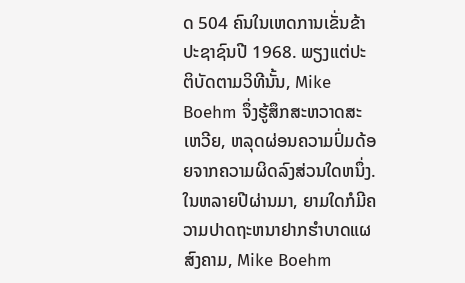ດ 504 ຄົນໃນເຫດການເຂັ່ນຂ້າປະຊາຊົນປີ 1968. ພຽງແຕ່ປະຕິບັດຕາມວິທີນັ້ນ, Mike Boehm ຈຶ່ງຮູ້ສຶກສະຫວາດສະເຫວີຍ, ຫລຸດຜ່ອນຄວາມປົ່ມດ້ອຍຈາກຄວາມຜິດລົງສ່ວນໃດຫນຶ່ງ. ໃນຫລາຍປີຜ່ານມາ, ຍາມໃດກໍມີຄວາມປາດຖະຫນາຢາກຮຳບາດແຜສົງຄາມ, Mike Boehm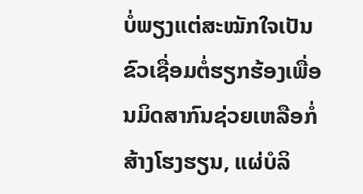ບໍ່ພຽງແຕ່ສະໝັກໃຈເປັນຂົວເຊື່ອມຕໍ່ຮຽກຮ້ອງເພື່ອນມິດສາກົນຊ່ວຍເຫລືອກໍ່ສ້າງໂຮງຮຽນ, ແຜ່ບໍລິ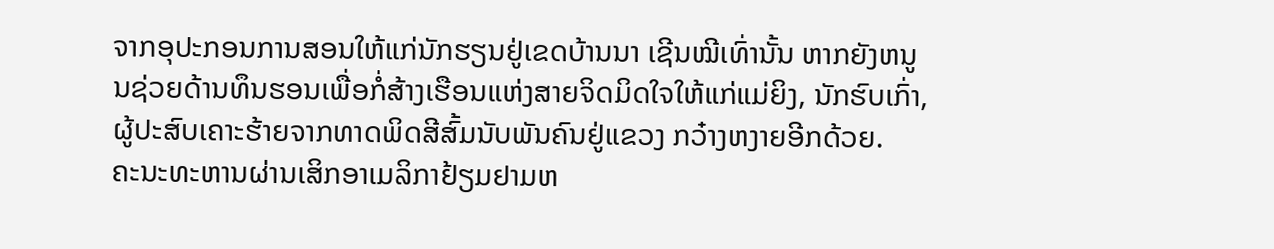ຈາກອຸປະກອນການສອນໃຫ້ແກ່ນັກຮຽນຢູ່ເຂດບ້ານນາ ເຊີນໝີເທົ່ານັ້ນ ຫາກຍັງຫນູນຊ່ວຍດ້ານທຶນຮອນເພື່ອກໍ່ສ້າງເຮືອນແຫ່ງສາຍຈິດມິດໃຈໃຫ້ແກ່ແມ່ຍິງ, ນັກຮົບເກົ່າ, ຜູ້ປະສົບເຄາະຮ້າຍຈາກທາດພິດສີສົ້ມນັບພັນຄົນຢູ່ແຂວງ ກວ໋າງຫງາຍອີກດ້ວຍ.
ຄະນະທະຫານຜ່ານເສິກອາເມລິກາຢ້ຽມຢາມຫ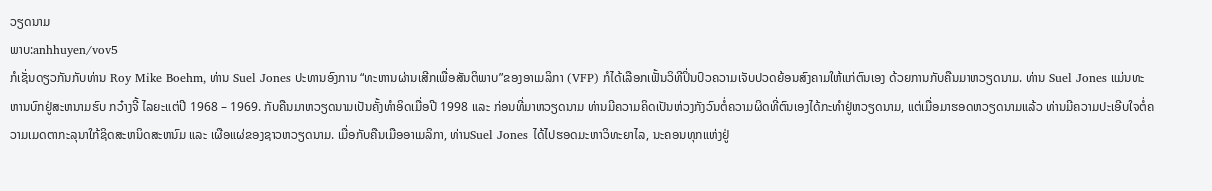ວຽດນາມ
ພາບ:anhhuyen/vov5
ກໍເຊັ່ນດຽວກັນກັບທ່ານ Roy Mike Boehm, ທ່ານ Suel Jones ປະທານອົງການ “ທະຫານຜ່ານເສີກເພື່ອສັນຕິພາບ”ຂອງອາເມລິກາ (VFP) ກໍໄດ້ເລືອກເຟັ້ນວິທີປິ່ນປົວຄວາມເຈັບປວດຍ້ອນສົງຄາມໃຫ້ແກ່ຕົນເອງ ດ້ວຍການກັບຄືນມາຫວຽດນາມ. ທ່ານ Suel Jones ແມ່ນທະຫານບົກຢູ່ສະຫນາມຮົບ ກວ໋າງຈີ້ ໄລຍະແຕ່ປີ 1968 – 1969. ກັບຄືນມາຫວຽດນາມເປັນຄັ້ງທຳອິດເມື່ອປີ 1998 ແລະ ກ່ອນທີ່ມາຫວຽດນາມ ທ່ານມີຄວາມຄິດເປັນຫ່ວງກັງວົນຕໍ່ຄວາມຜິດທີ່ຕົນເອງໄດ້ກະທຳຢູ່ຫວຽດນາມ, ແຕ່ເມື່ອມາຮອດຫວຽດນາມແລ້ວ ທ່ານມີຄວາມປະເອີບໃຈຕໍ່ຄວາມເມດຕາກະລຸນາໃກ້ຊິດສະຫນິດສະຫນົມ ແລະ ເຜືອແຜ່ຂອງຊາວຫວຽດນາມ. ເມື່ອກັບຄືນເມືອອາເມລິກາ, ທ່ານSuel Jones ໄດ້ໄປຮອດມະຫາວິທະຍາໄລ, ນະຄອນທຸກແຫ່ງຢູ່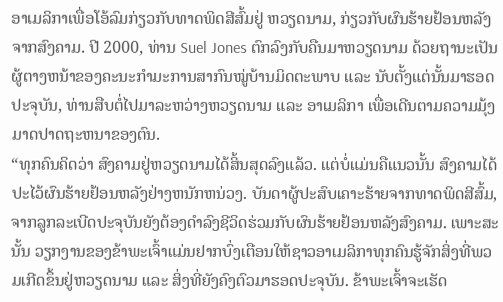ອາເມລິກາເພື່ອໂອ້ລົມກ່ຽວກັບທາດພິດສີສົ້ມຢູ່ ຫວຽດນາມ, ກ່ຽວກັບຜົນຮ້າຍຢ້ອນຫລັງຈາກສົງຄາມ. ປີ 2000, ທ່ານ Suel Jones ຕົກລົງກັບຄືນມາຫວຽດນາມ ດ້ວຍຖານະເປັນຜູ້ຕາງຫນ້າຂອງຄະນະກຳມະການສາກົນໝູ່ບ້ານມິດຕະພາບ ແລະ ນັບຕັ້ງແຕ່ນັ້ນມາຮອດປະຈຸບັນ, ທ່ານສືບຕໍ່ໄປມາລະຫວ່າງຫວຽດນາມ ແລະ ອາເມລິກາ ເພື່ອເດີນຕາມຄວາມມຸ້ງມາດປາດຖະຫນາຂອງຕົນ.
“ທຸກຄົນຄິດວ່າ ສົງຄາມຢູ່ຫວຽດນາມໄດ້ສິ້ນສຸດລົງແລ້ວ. ແຕ່ບໍ່ແມ່ນຄືແນວນັ້ນ ສົງຄາມໄດ້ປະໄວ້ຜົນຮ້າຍຢ້ອນຫລັງຢ່າງຫນັກຫນ່ວງ. ບັນດາຜູ້ປະສົບເຄາະຮ້າຍຈາກທາດພິດສີສົ້ມ, ຈາກລູກລະເບີດປະຈຸບັນຍັງຕ້ອງດຳລົງຊີວິດຮ່ວມກັບຜົນຮ້າຍຢ້ອນຫລັງສົງຄາມ. ເພາະສະນັ້ນ ວຽກງານຂອງຂ້າພະເຈົ້າແມ່ນຢາກບົ່ງເຕືອນໃຫ້ຊາວອາເມລິກາທຸກຄົນຮູ້ຈັກສິ່ງທີ່ພວມເກີດຂຶ້ນຢູ່ຫວຽດນາມ ແລະ ສິ່ງທີ່ຍັງຄົງຕົວມາຮອດປະຈຸບັນ. ຂ້າພະເຈົ້າຈະເຮັດ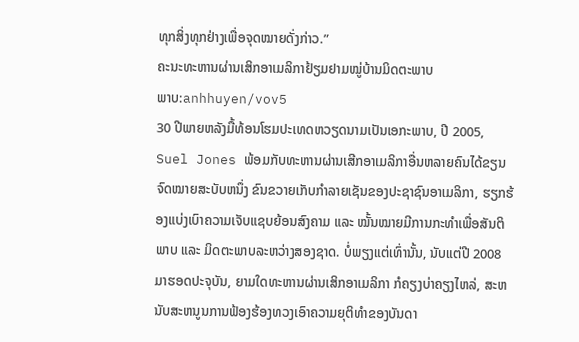ທຸກສິ່ງທຸກຢ່າງເພື່ອຈຸດໝາຍດັ່ງກ່າວ.”
ຄະນະທະຫານຜ່ານເສິກອາເມລິກາຢ້ຽມຢາມໝູ່ບ້ານມິດຕະພາບ
ພາບ:anhhuyen/vov5
30 ປີພາຍຫລັງມື້ທ້ອນໂຮມປະເທດຫວຽດນາມເປັນເອກະພາບ, ປີ 2005, Suel Jones ພ້ອມກັບທະຫານຜ່ານເສີກອາເມລິກາອື່ນຫລາຍຄົນໄດ້ຂຽນຈົດໝາຍສະບັບຫນຶ່ງ ຂົນຂວາຍເກັບກຳລາຍເຊັນຂອງປະຊາຊົນອາເມລິກາ, ຮຽກຮ້ອງແບ່ງເບົາຄວາມເຈັບແຊບຍ້ອນສົງຄາມ ແລະ ໝັ້ນໝາຍມີການກະທຳເພື່ອສັນຕິພາບ ແລະ ມິດຕະພາບລະຫວ່າງສອງຊາດ. ບໍ່ພຽງແຕ່ເທົ່ານັ້ນ, ນັບແຕ່ປີ 2008 ມາຮອດປະຈຸບັນ, ຍາມໃດທະຫານຜ່ານເສິກອາເມລິກາ ກໍຄຽງບ່າຄຽງໄຫລ່, ສະຫນັບສະຫນູນການຟ້ອງຮ້ອງທວງເອົາຄວາມຍຸຕິທຳຂອງບັນດາ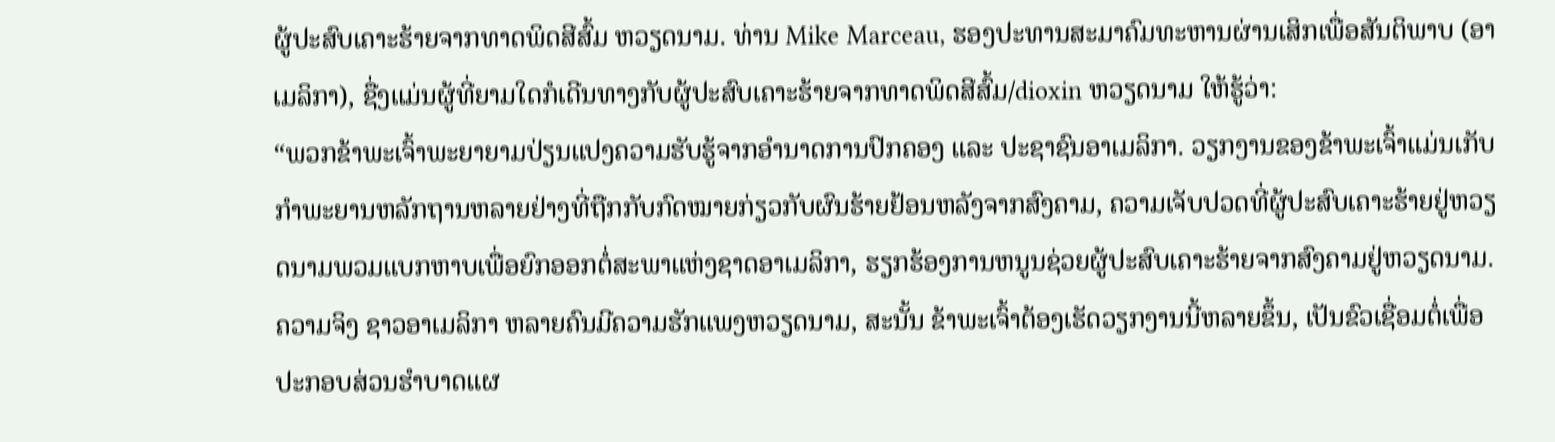ຜູ້ປະສົບເຄາະຮ້າຍຈາກທາດພິດສີສົ້ມ ຫວຽດນາມ. ທ່ານ Mike Marceau, ຮອງປະທານສະມາຄົມທະຫານຜ່ານເສິກເພື່ອສັນຕິພາບ (ອາເມລິກາ), ຊື່ງແມ່ນຜູ້ທີ່ຍາມໃດກໍເດີນທາງກັບຜູ້ປະສົບເຄາະຮ້າຍຈາກທາດພິດສີສົ້ມ/dioxin ຫວຽດນາມ ໃຫ້ຮູ້ວ່າ:
“ພວກຂ້າພະເຈົ້າພະຍາຍາມປ່ຽນແປງຄວາມຮັບຮູ້ຈາກອຳນາດການປົກຄອງ ແລະ ປະຊາຊົນອາເມລິກາ. ວຽກງານຂອງຂ້າພະເຈົ້າແມ່ນເກັບກຳພະຍານຫລັກຖານຫລາຍຢ່າງທີ່ຖືກກັບກົດໝາຍກ່ຽວກັບຜົນຮ້າຍຢ້ອນຫລັງຈາກສົງຄາມ, ຄວາມເຈັບປວດທີ່ຜູ້ປະສົບເຄາະຮ້າຍຢູ່ຫວຽດນາມພວມແບກຫາບເພື່ອຍົກອອກຕໍ່ສະພາແຫ່ງຊາດອາເມລິກາ, ຮຽກຮ້ອງການຫນູນຊ່ວຍຜູ້ປະສົບເຄາະຮ້າຍຈາກສົງຄາມຢູ່ຫວຽດນາມ. ຄວາມຈິງ ຊາວອາເມລິກາ ຫລາຍຄົນມີຄວາມຮັກແພງຫວຽດນາມ, ສະນັ້ນ ຂ້າພະເຈົ້າຕ້ອງເຮັດວຽກງານນີ້ຫລາຍຂຶ້ນ, ເປັນຂົວເຊື່ອມຕໍ່ເພື່ອປະກອບສ່ວນຮຳບາດແຜ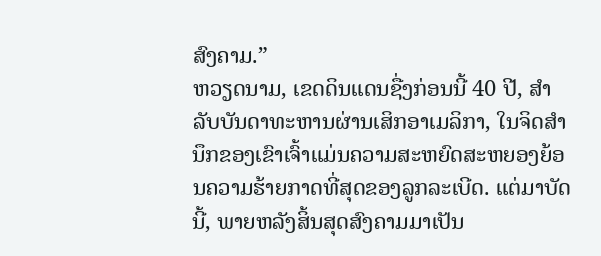ສົງຄາມ.”
ຫວຽດນາມ, ເຂດດິນແດນຊື່ງກ່ອນນີ້ 40 ປີ, ສຳລັບບັນດາທະຫານຜ່ານເສິກອາເມລິກາ, ໃນຈິດສຳນຶກຂອງເຂົາເຈົ້າແມ່ນຄວາມສະຫຍົດສະຫຍອງຍ້ອນຄວາມຮ້າຍກາດທີ່ສຸດຂອງລູກລະເບີດ. ແຕ່ມາບັດນີ້, ພາຍຫລັງສິ້ນສຸດສົງຄາມມາເປັນ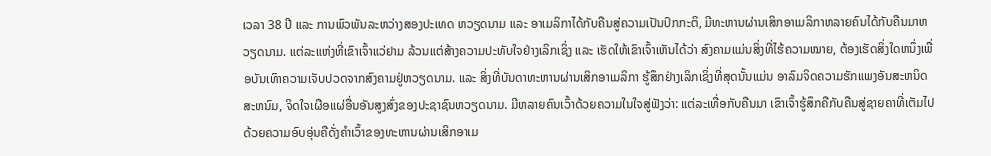ເວລາ 38 ປີ ແລະ ການພົວພັນລະຫວ່າງສອງປະເທດ ຫວຽດນາມ ແລະ ອາເມລິກາໄດ້ກັບຄືນສູ່ຄວາມເປັນປົກກະຕິ, ມີທະຫານຜ່ານເສິກອາເມລິກາຫລາຍຄົນໄດ້ກັບຄືນມາຫວຽດນາມ. ແຕ່ລະແຫ່ງທີ່ເຂົາເຈົ້າແວ່ຢາມ ລ້ວນແຕ່ສ້າງຄວາມປະທັບໃຈຢ່າງເລິກເຊິ່ງ ແລະ ເຮັດໃຫ້ເຂົາເຈົ້າເຫັນໄດ້ວ່າ ສົງຄາມແມ່ນສິ່ງທີ່ໄຮ້ຄວາມໝາຍ, ຕ້ອງເຮັດສິ່ງໃດຫນຶ່ງເພື່ອບັນເທົາຄວາມເຈັບປວດຈາກສົງຄາມຢູ່ຫວຽດນາມ. ແລະ ສິ່ງທີ່ບັນດາທະຫານຜ່ານເສິກອາເມລິກາ ຮູ້ສຶກຢ່າງເລິກເຊິ່ງທີ່ສຸດນັ້ນແມ່ນ ອາລົມຈິດຄວາມຮັກແພງອັນສະຫນິດສະຫນົມ, ຈິດໃຈເຜືອແຜ່ອື່ນອັນສູງສົ່ງຂອງປະຊາຊົນຫວຽດນາມ. ມີຫລາຍຄົນເວົ້າດ້ວຍຄວາມໃນໃຈສູ່ຟັງວ່າ: ແຕ່ລະເທື່ອກັບຄືນມາ ເຂົາເຈົ້າຮູ້ສຶກຄືກັບຄືນສູ່ຊາຍຄາທີ່ເຕັມໄປດ້ວຍຄວາມອົບອຸ່ນຄືດັ່ງຄຳເວົ້າຂອງທະຫານຜ່ານເສິກອາເມ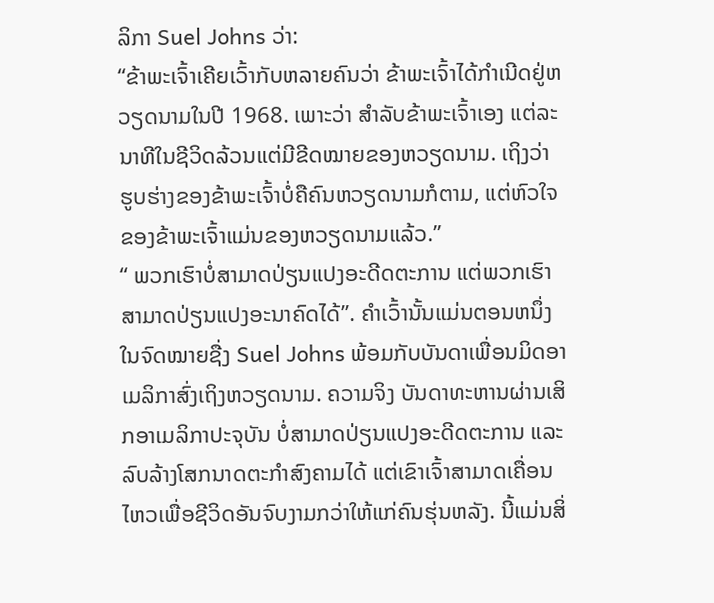ລິກາ Suel Johns ວ່າ:
“ຂ້າພະເຈົ້າເຄີຍເວົ້າກັບຫລາຍຄົນວ່າ ຂ້າພະເຈົ້າໄດ້ກຳເນີດຢູ່ຫວຽດນາມໃນປີ 1968. ເພາະວ່າ ສຳລັບຂ້າພະເຈົ້າເອງ ແຕ່ລະນາທີໃນຊີວິດລ້ວນແຕ່ມີຂີດໝາຍຂອງຫວຽດນາມ. ເຖິງວ່າ ຮູບຮ່າງຂອງຂ້າພະເຈົ້າບໍ່ຄືຄົນຫວຽດນາມກໍຕາມ, ແຕ່ຫົວໃຈຂອງຂ້າພະເຈົ້າແມ່ນຂອງຫວຽດນາມແລ້ວ.”
“ ພວກເຮົາບໍ່ສາມາດປ່ຽນແປງອະດີດຕະການ ແຕ່ພວກເຮົາສາມາດປ່ຽນແປງອະນາຄົດໄດ້”. ຄຳເວົ້ານັ້ນແມ່ນຕອນຫນຶ່ງໃນຈົດໝາຍຊື່ງ Suel Johns ພ້ອມກັບບັນດາເພື່ອນມິດອາເມລິກາສົ່ງເຖິງຫວຽດນາມ. ຄວາມຈິງ ບັນດາທະຫານຜ່ານເສິກອາເມລິກາປະຈຸບັນ ບໍ່ສາມາດປ່ຽນແປງອະດີດຕະການ ແລະ ລົບລ້າງໂສກນາດຕະກຳສົງຄາມໄດ້ ແຕ່ເຂົາເຈົ້າສາມາດເຄື່ອນໄຫວເພື່ອຊີວິດອັນຈົບງາມກວ່າໃຫ້ແກ່ຄົນຮຸ່ນຫລັງ. ນີ້ແມ່ນສິ່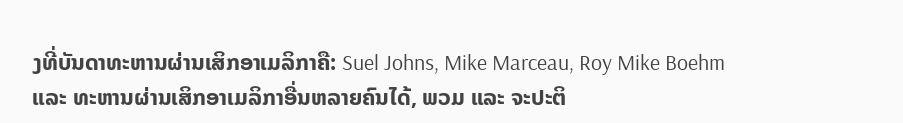ງທີ່ບັນດາທະຫານຜ່ານເສິກອາເມລິກາຄື: Suel Johns, Mike Marceau, Roy Mike Boehm ແລະ ທະຫານຜ່ານເສິກອາເມລິກາອື່ນຫລາຍຄົນໄດ້, ພວມ ແລະ ຈະປະຕິ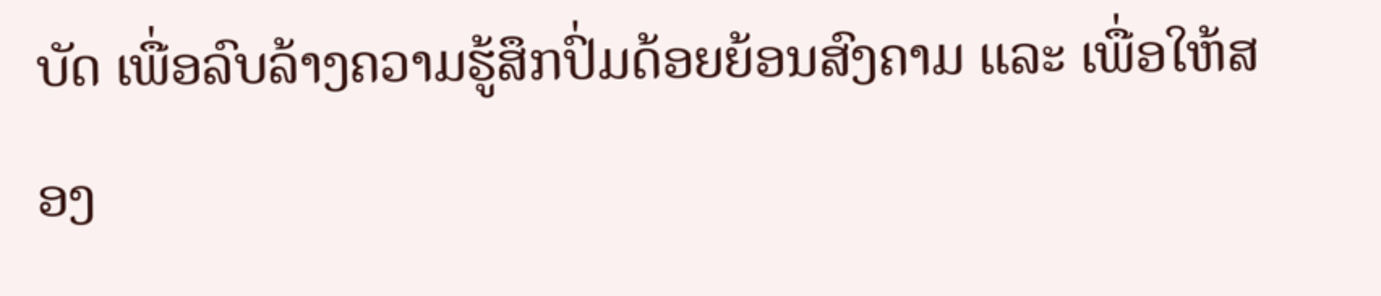ບັດ ເພື່ອລົບລ້າງຄວາມຮູ້ສຶກປົ່ມດ້ອຍຍ້ອນສົງຄາມ ແລະ ເພື່ອໃຫ້ສອງ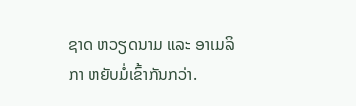ຊາດ ຫວຽດນາມ ແລະ ອາເມລິກາ ຫຍັບມໍ່ເຂົ້າກັນກວ່າ.